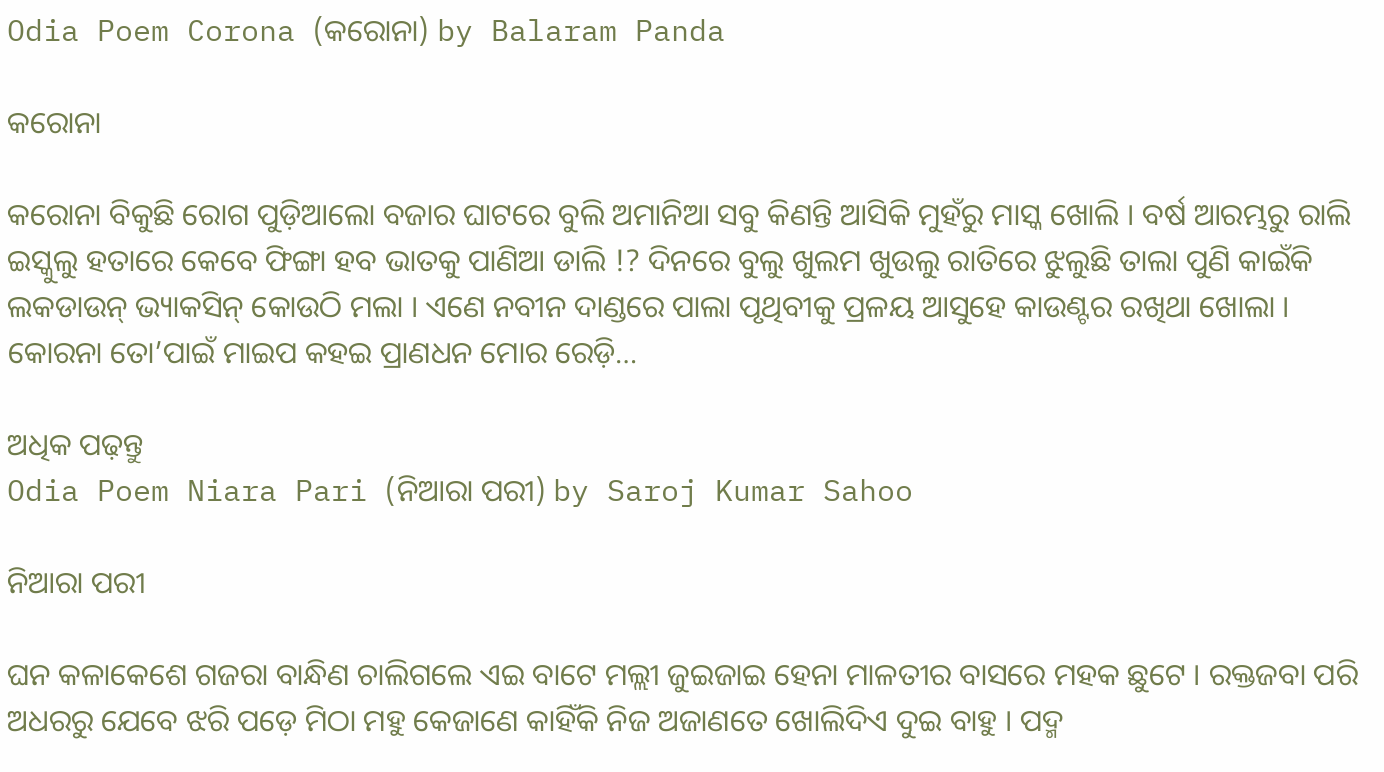Odia Poem Corona (କରୋନା) by Balaram Panda

କରୋନା

କରୋନା ବିକୁଛି ରୋଗ ପୁଡ଼ିଆଲୋ ବଜାର ଘାଟରେ ବୁଲି ଅମାନିଆ ସବୁ କିଣନ୍ତି ଆସିକି ମୁହଁରୁ ମାସ୍କ ଖୋଲି । ବର୍ଷ ଆରମ୍ଭରୁ ରାଲି ଇସ୍କୁଲୁ ହତାରେ କେବେ ଫିଙ୍ଗା ହବ ଭାତକୁ ପାଣିଆ ଡାଲି !? ଦିନରେ ବୁଲୁ ଖୁଲମ ଖୁଉଲୁ ରାତିରେ ଝୁଲୁଛି ତାଲା ପୁଣି କାଇଁକି ଲକଡାଉନ୍ ଭ୍ୟାକସିନ୍ କୋଉଠି ମଲା । ଏଣେ ନବୀନ ଦାଣ୍ଡରେ ପାଲା ପୃଥିବୀକୁ ପ୍ରଳୟ ଆସୁହେ କାଉଣ୍ଟର ରଖିଥା ଖୋଲା । କୋରନା ତୋ’ପାଇଁ ମାଇପ କହଇ ପ୍ରାଣଧନ ମୋର ରେଡ଼ି…

ଅଧିକ ପଢ଼ନ୍ତୁ
Odia Poem Niara Pari (ନିଆରା ପରୀ) by Saroj Kumar Sahoo

ନିଆରା ପରୀ

ଘନ କଳାକେଶେ ଗଜରା ବାନ୍ଧିଣ ଚାଲିଗଲେ ଏଇ ବାଟେ ମଲ୍ଲୀ ଜୁଇଜାଇ ହେନା ମାଳତୀର ବାସରେ ମହକ ଛୁଟେ । ରକ୍ତଜବା ପରି ଅଧରରୁ ଯେବେ ଝରି ପଡ଼େ ମିଠା ମହୁ କେଜାଣେ କାହିଁକି ନିଜ ଅଜାଣତେ ଖୋଲିଦିଏ ଦୁଇ ବାହୁ । ପଦ୍ମ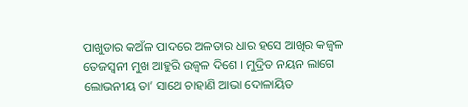ପାଖୁଡାର କଅଁଳ ପାଦରେ ଅଳତାର ଧାର ହସେ ଆଖିର କଜ୍ୱଳ ତେଜସ୍ୱନୀ ମୁଖ ଆହୁରି ଉଜ୍ୱଳ ଦିଶେ । ମୁଦ୍ରିତ ନୟନ ଲାଗେ ଲୋଭନୀୟ ତା’ ସାଥେ ଚାହାଣି ଆଭା ଦୋଳାୟିତ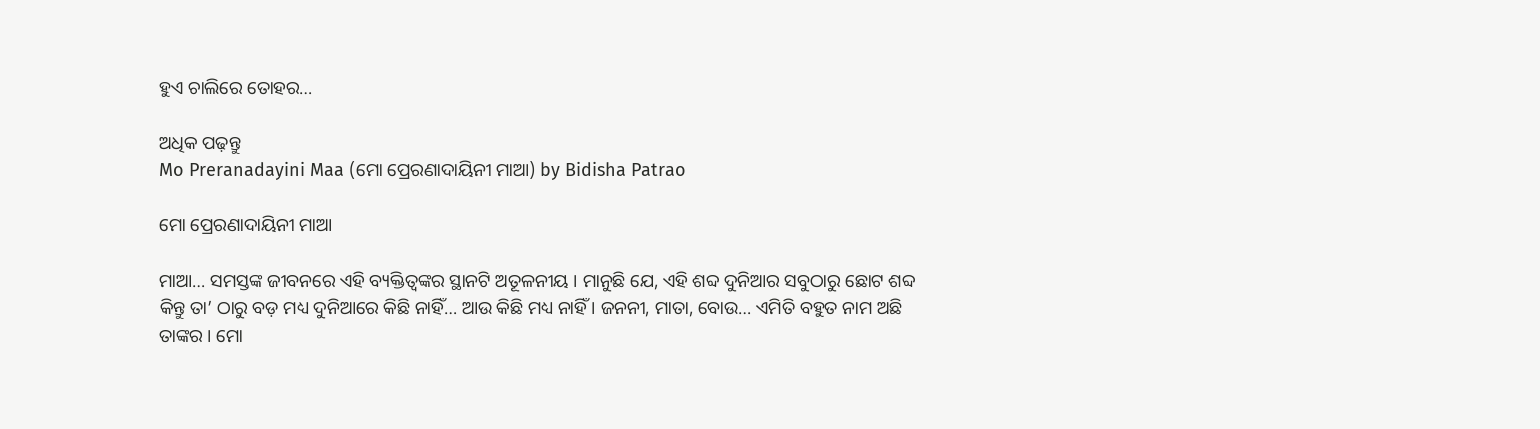ହୁଏ ଚାଲିରେ ତୋହର…

ଅଧିକ ପଢ଼ନ୍ତୁ
Mo Preranadayini Maa (ମୋ ପ୍ରେରଣାଦାୟିନୀ ମାଆ) by Bidisha Patrao

ମୋ ପ୍ରେରଣାଦାୟିନୀ ମାଆ

ମାଆ… ସମସ୍ତଙ୍କ ଜୀବନରେ ଏହି ବ୍ୟକ୍ତିତ୍ୱଙ୍କର ସ୍ଥାନଟି ଅତୂଳନୀୟ । ମାନୁଛି ଯେ, ଏହି ଶବ୍ଦ ଦୁନିଆର ସବୁଠାରୁ ଛୋଟ ଶବ୍ଦ କିନ୍ତୁ ତା’ ଠାରୁ ବଡ଼ ମଧ୍ୟ ଦୁନିଆରେ କିଛି ନାହିଁ… ଆଉ କିଛି ମଧ୍ୟ ନାହିଁ । ଜନନୀ, ମାତା, ବୋଉ… ଏମିତି ବହୁତ ନାମ ଅଛି ତାଙ୍କର । ମୋ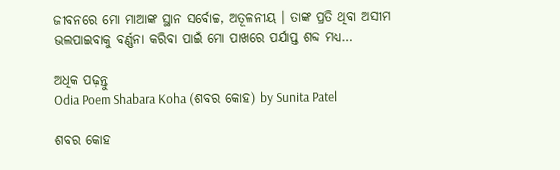ଜୀବନରେ ମୋ ମାଆଙ୍କ ସ୍ଥାନ ସର୍ବୋଚ୍ଚ, ଅତୂଳନୀୟ । ତାଙ୍କ ପ୍ରତି ଥିବା ଅସୀମ ଭଲପାଇବାକୁ ବର୍ଣ୍ଣନା କରିବା ପାଇଁ ମୋ ପାଖରେ ପର୍ଯାପ୍ତ ଶବ୍ଦ ମଧ୍ୟ…

ଅଧିକ ପଢ଼ନ୍ତୁ
Odia Poem Shabara Koha (ଶବର କୋହ) by Sunita Patel

ଶବର କୋହ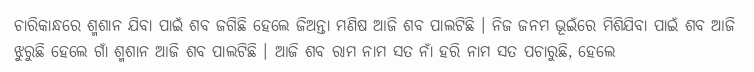ଚାରିକାନ୍ଧରେ ଶ୍ମଶାନ ଯିବା ପାଇଁ ଶବ ଜଗିଛି ହେଲେ ଜିଅନ୍ତା ମଣିଷ ଆଜି ଶବ ପାଲଟିଛି । ନିଜ ଜନମ ଭୂଇଁରେ ମିଶିଯିବା ପାଇଁ ଶବ ଆଜି ଝୁରୁଛି ହେଲେ ଗାଁ ଶ୍ମଶାନ ଆଜି ଶବ ପାଲଟିଛି । ଆଜି ଶବ ରାମ ନାମ ସତ ନାଁ ହରି ନାମ ସତ ପଚାରୁଛି, ହେଲେ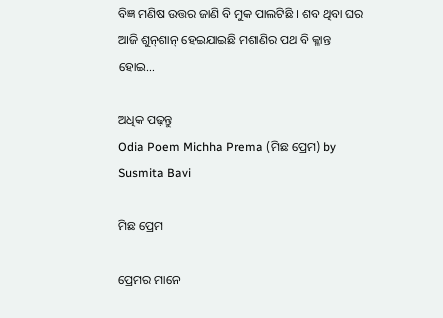ବିଜ୍ଞ ମଣିଷ ଉତ୍ତର ଜାଣି ବି ମୁକ ପାଲଟିଛି । ଶବ ଥିବା ଘର ଆଜି ଶୁନ୍‌ଶାନ୍ ହେଇଯାଇଛି ମଶାଣିର ପଥ ବି କ୍ଳାନ୍ତ ହୋଇ…

ଅଧିକ ପଢ଼ନ୍ତୁ
Odia Poem Michha Prema (ମିଛ ପ୍ରେମ) by Susmita Bavi

ମିଛ ପ୍ରେମ

ପ୍ରେମର ମାନେ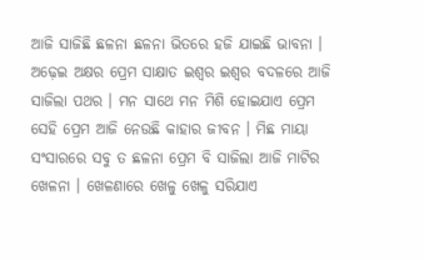ଆଜି ସାଜିଛି ଛଳନା ଛଳନା ଭିତରେ ହଜି ଯାଇଛି ଭାବନା । ଅଢ଼େଇ ଅକ୍ଷର ପ୍ରେମ ସାକ୍ଷାତ ଇଶ୍ୱର ଇଶ୍ୱର ବଦଳରେ ଆଜି ସାଜିଲା ପଥର । ମନ ସାଥେ ମନ ମିଶି ହୋଇଯାଏ ପ୍ରେମ ସେହି ପ୍ରେମ ଆଜି ନେଉଛି କାହାର ଜୀବନ । ମିଛ ମାୟା ସଂସାରରେ ସବୁ ତ ଛଳନା ପ୍ରେମ ବି ସାଜିଲା ଆଜି ମାଟିର ଖେଳନା । ଖେଳଣାରେ ଖେଳୁ ଖେଳୁ ସରିଯାଏ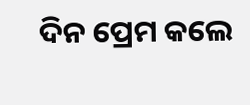ଦିନ ପ୍ରେମ କଲେ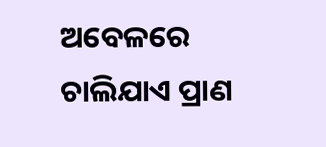ଅବେଳରେ ଚାଲିଯାଏ ପ୍ରାଣ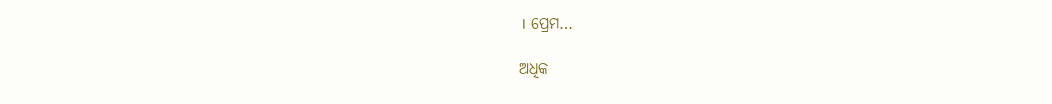। ପ୍ରେମ…

ଅଧିକ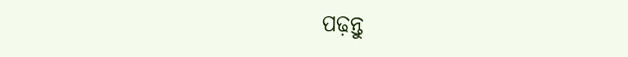ପଢ଼ନ୍ତୁ